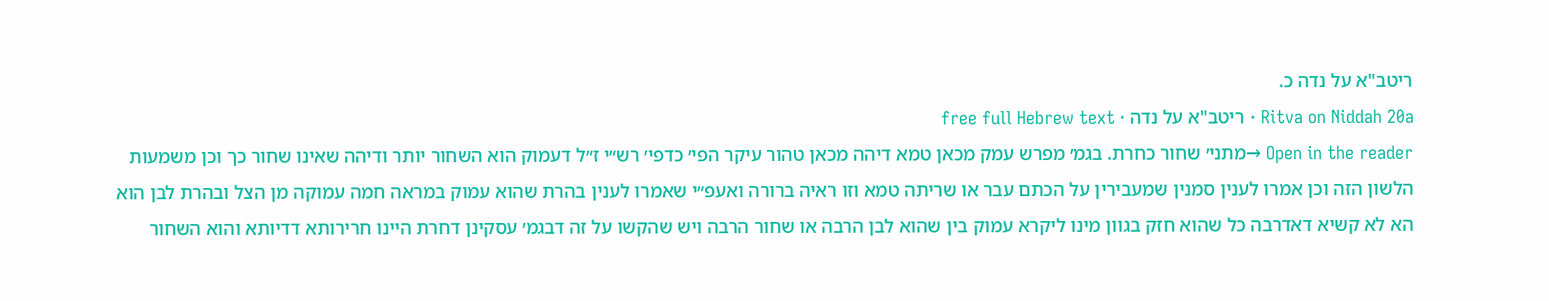ריטב"א על נדה כ.
Ritva on Niddah 20a · ריטב"א על נדה · free full Hebrew text
Open in the reader →מתני׳ שחור כחרת. בגמ׳ מפרש עמק מכאן טמא דיהה מכאן טהור עיקר הפי׳ כדפי׳ רש״י ז״ל דעמוק הוא השחור יותר ודיהה שאינו שחור כך וכן משמעות הלשון הזה וכן אמרו לענין סמנין שמעבירין על הכתם עבר או שריתה טמא וזו ראיה ברורה ואעפ״י שאמרו לענין בהרת שהוא עמוק במראה חמה עמוקה מן הצל ובהרת לבן הוא הא לא קשיא דאדרבה כל שהוא חזק בגוון מינו ליקרא עמוק בין שהוא לבן הרבה או שחור הרבה ויש שהקשו על זה דבגמ׳ עסקינן דחרת היינו חרירותא דדיותא והוא השחור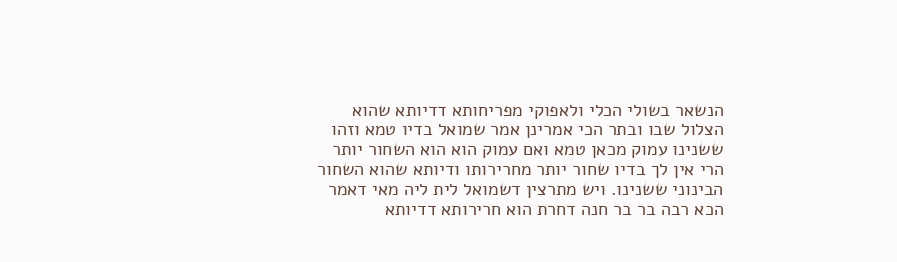הנשאר בשולי הכלי ולאפוקי מפריחותא דדיותא שהוא הצלול שבו ובתר הכי אמרינן אמר שמואל בדיו טמא וזהו ששנינו עמוק מכאן טמא ואם עמוק הוא הוא השחור יותר הרי אין לך בדיו שחור יותר מחרירותו ודיותא שהוא השחור הבינוני ששנינו. ויש מתרצין דשמואל לית ליה מאי דאמר הכא רבה בר בר חנה דחרת הוא חרירותא דדיותא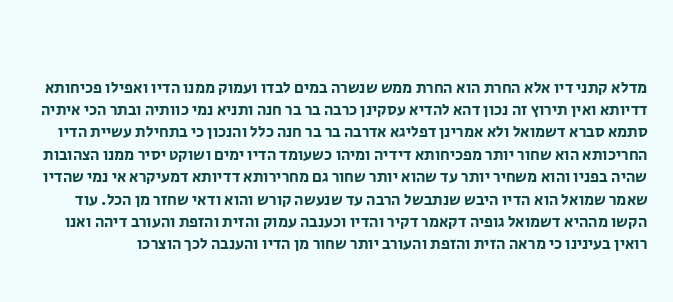מדלא קתני דיו אלא החרת הוא החרת ממש שנשרה במים לבדו ועמוק ממנו הדיו ואפילו פכיחותא דדיותא ואין תירוץ זה נכון דהא להדיא עסקינן כרבה בר בר חנה ותניא נמי כוותיה ובתר הכי איתיה סתמא סברא דשמואל ולא אמרינן דפליגא אדרבה בר בר חנה כלל והנכון כי בתחילת עשיית הדיו החריכותא הוא שחור יותר מפכיחותא דידיה ומיהו כשעומד הדיו ימים ושוקט יסיר ממנו הצהובות שהיה בפניו והוא משחיר יותר עד שהוא יותר שחור גם מחרירותא דדיותא דמעיקרא אי נמי שהדיו שאמר שמואל הוא הדיו היבש שנתבשל הרבה עד שנעשה קורש והוא ודאי שחזר מן הכל. עוד הקשו מההיא דשמואל גופיה דקאמר דקיר והדיו וכענבה עמוק והזית והזפת והעורב דיהה ואנו רואין בעינינו כי מראה הזית והזפת והעורב יותר שחור מן הדיו והענבה לכך הוצרכו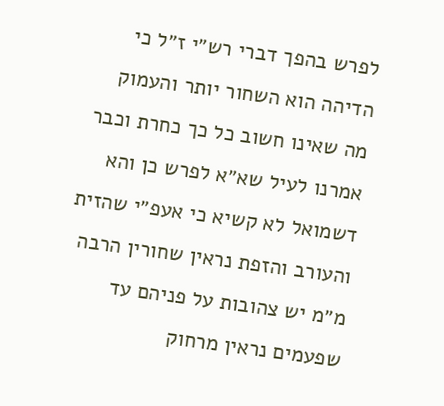לפרש בהפך דברי רש״י ז״ל כי הדיהה הוא השחור יותר והעמוק מה שאינו חשוב כל כך כחרת וכבר אמרנו לעיל שא״א לפרש כן והא דשמואל לא קשיא כי אעפ״י שהזית והעורב והזפת נראין שחורין הרבה מ״מ יש צהובות על פניהם עד שפעמים נראין מרחוק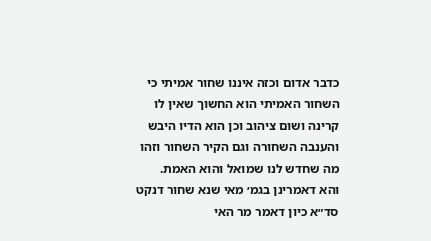כדבר אדום וכזה איננו שחור אמיתי כי השחור האמיתי הוא החשוך שאין לו קרינה ושום ציהוב וכן הוא הדיו היבש והענבה השחורה וגם הקיר השחור וזהו מה שחדש לנו שמואל והוא האמת.
והא דאמרינן בגמ׳ מאי שנא שחור דנקט סד״א כיון דאמר מר האי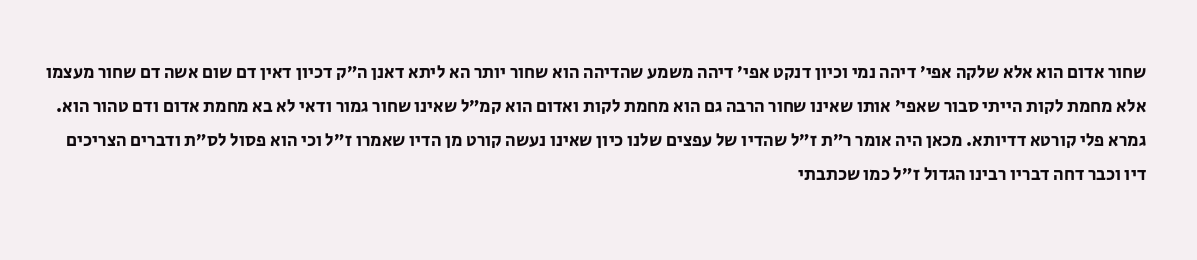שחור אדום הוא אלא שלקה אפי׳ דיהה נמי וכיון דנקט אפי׳ דיהה משמע שהדיהה הוא שחור יותר הא ליתא דאנן ה״ק דכיון דאין דם שום אשה דם שחור מעצמו אלא מחמת לקות הייתי סבור שאפי׳ אותו שאינו שחור הרבה גם הוא מחמת לקות ואדום הוא קמ״ל שאינו שחור גמור ודאי לא בא מחמת אדום ודם טהור הוא.
גמרא פלי קורטא דדיותא. מכאן היה אומר ר״ת ז״ל שהדיו של עפצים שלנו כיון שאינו נעשה קורט מן הדיו שאמרו ז״ל וכי הוא פסול לס״ת ודברים הצריכים דיו וכבר דחה דבריו רבינו הגדול ז״ל כמו שכתבתי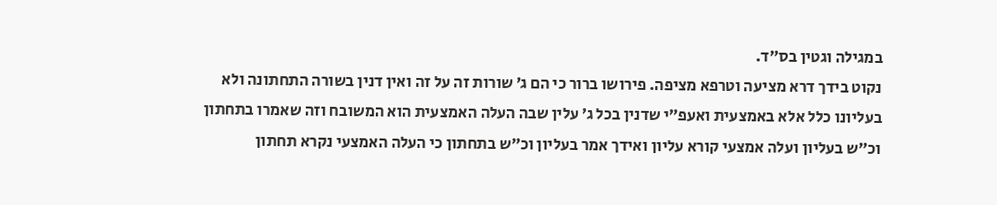במגילה וגטין בס״ד.
נקוט בידך דרא מציעה וטרפא מציפה. פירושו ברור כי הם ג׳ שורות זה על זה ואין דנין בשורה התחתונה ולא בעליונו כלל אלא באמצעית ואעפ״י שדנין בכל ג׳ עלין שבה העלה האמצעית הוא המשובח וזה שאמרו בתחתון וכ״ש בעליון ועלה אמצעי קורא עליון ואידך אמר בעליון וכ״ש בתחתון כי העלה האמצעי נקרא תחתון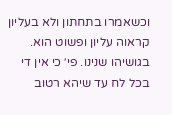וכשאמרו בתחתון ולא בעליון קראוה עליון ופשוט הוא.
בגושיהו שנינו. פי׳ כי אין די בכל לח עד שיהא רטוב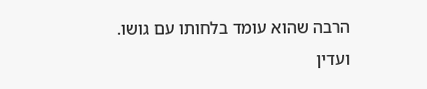הרבה שהוא עומד בלחותו עם גושו.
ועדין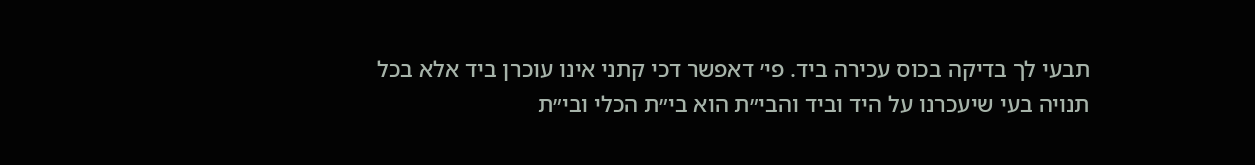תבעי לך בדיקה בכוס עכירה ביד. פי׳ דאפשר דכי קתני אינו עוכרן ביד אלא בכל תנויה בעי שיעכרנו על היד וביד והבי״ת הוא בי״ת הכלי ובי״ת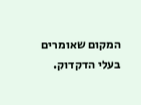המקום שאומרים בעלי הדקדוק.